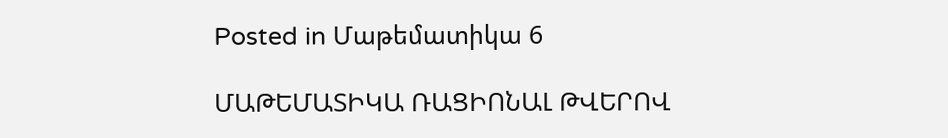Posted in Մաթեմատիկա 6

ՄԱԹԵՄԱՏԻԿԱ ՌԱՑԻՈՆԱԼ ԹՎԵՐՈՎ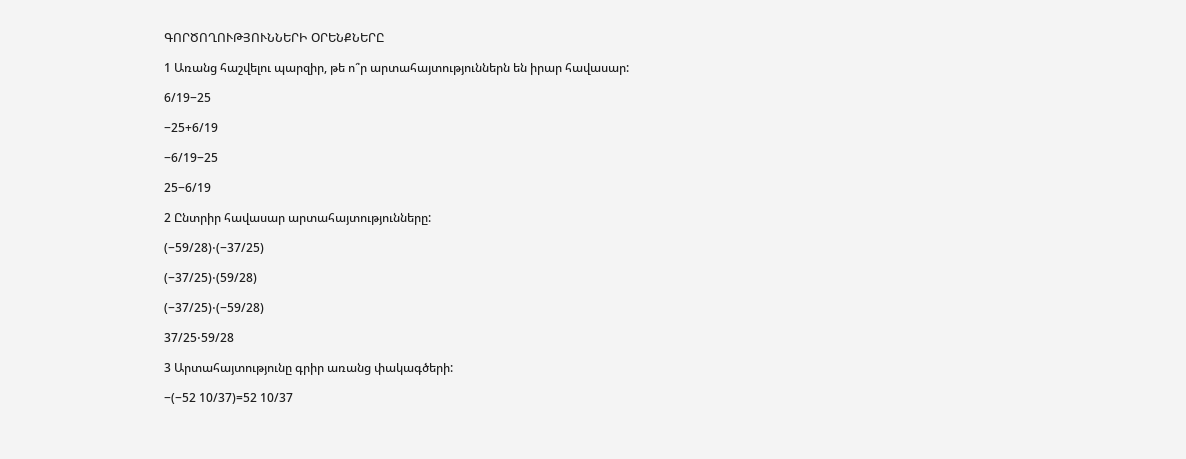ԳՈՐԾՈՂՈՒԹՅՈՒՆՆԵՐԻ ՕՐԵՆՔՆԵՐԸ

1 Առանց հաշվելու պարզիր, թե ո՞ր արտահայտություններն են իրար հավասար:

6/19−25

−25+6/19

−6/19−25

25−6/19

2 Ընտրիր հավասար արտահայտությունները:

(−59/28)⋅(−37/25)

(−37/25)⋅(59/28)

(−37/25)⋅(−59/28)

37/25⋅59/28

3 Արտահայտությունը գրիր առանց փակագծերի:

−(−52 10/37)=52 10/37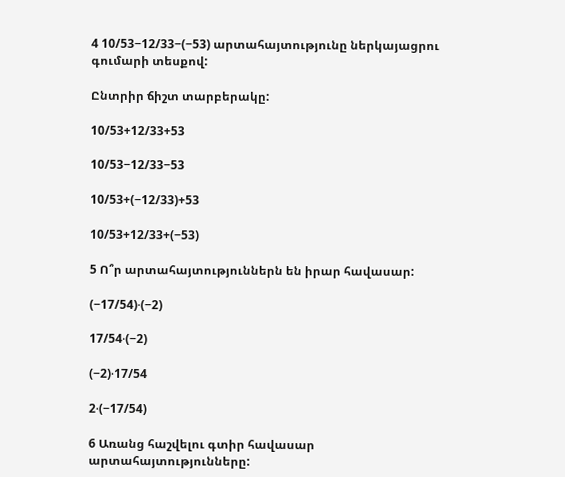4 10/53−12/33−(−53) արտահայտությունը ներկայացրու գումարի տեսքով:

Ընտրիր ճիշտ տարբերակը:

10/53+12/33+53

10/53−12/33−53

10/53+(−12/33)+53

10/53+12/33+(−53)

5 Ո՞ր արտահայտություններն են իրար հավասար:

(−17/54)⋅(−2)

17/54⋅(−2)

(−2)⋅17/54

2⋅(−17/54)

6 Առանց հաշվելու գտիր հավասար արտահայտությունները: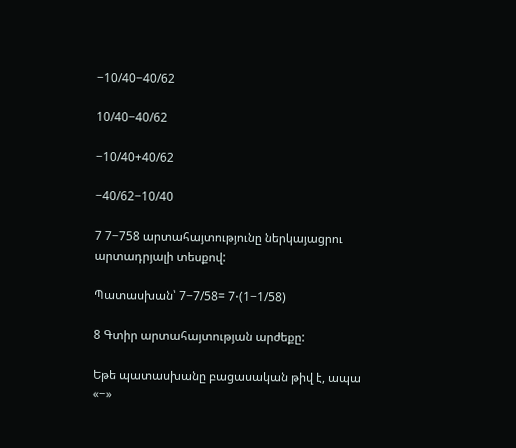−10/40−40/62

10/40−40/62

−10/40+40/62

−40/62−10/40

7 7−758 արտահայտությունը ներկայացրու արտադրյալի տեսքով:

Պատասխան՝ 7−7/58= 7⋅(1−1/58)

8 Գտիր արտահայտության արժեքը:

Եթե պատասխանը բացասական թիվ է, ապա «−»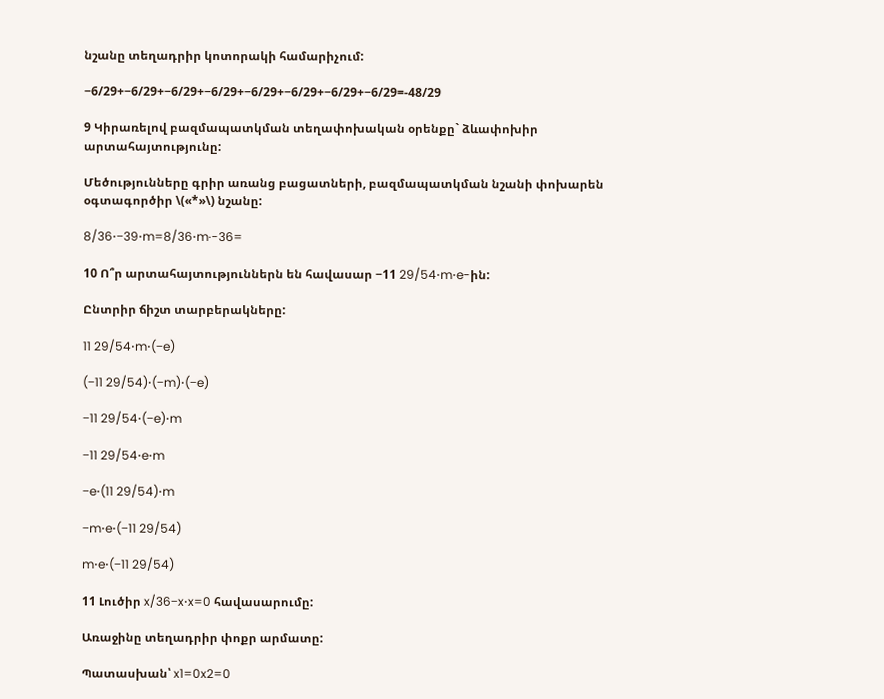նշանը տեղադրիր կոտորակի համարիչում:

−6/29+−6/29+−6/29+−6/29+−6/29+−6/29+−6/29+−6/29=-48/29

9 Կիրառելով բազմապատկման տեղափոխական օրենքը` ձևափոխիր արտահայտությունը:

Մեծությունները գրիր առանց բացատների, բազմապատկման նշանի փոխարեն օգտագործիր \(«*»\) նշանը:

8/36⋅−39⋅m=8/36⋅m·-36=

10 Ո՞ր արտահայտություններն են հավասար −11 29/54⋅m⋅e-ին:

Ընտրիր ճիշտ տարբերակները:

11 29/54⋅m⋅(−e)

(−11 29/54)⋅(−m)⋅(−e)

−11 29/54⋅(−e)⋅m

−11 29/54⋅e⋅m

−e⋅(11 29/54)⋅m

−m⋅e⋅(−11 29/54)

m⋅e⋅(−11 29/54)

11 Լուծիր x/36−x⋅x=0 հավասարումը:

Առաջինը տեղադրիր փոքր արմատը:

Պատասխան՝ x1=0x2=0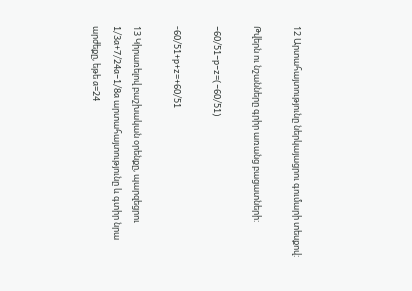12 Արտահայտությունը ներկայացրու գումարի տեսքով:

Թվերն ու նշանները գրիր առանց բացատների:

−60/51−p−z=(−60/51)

-60/51+p+z=+60/51

13 Կիրառելով բաշխական օրենքը, պարզեցրու 1/3a+7/24a−1/8a արտահայտությունը և գտիր նրա արժեքը, եթե a=24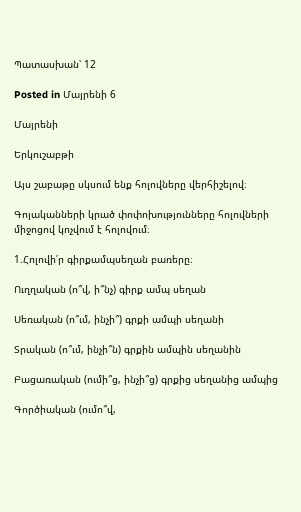Պատասխան՝ 12

Posted in Մայրենի 6

Մայրենի

Երկուշաբթի

Այս շաբաթը սկսում ենք հոլովները վերհիշելով։

Գոյականների կրած փոփոխությունները հոլովների միջոցով կոչվում է հոլովում։

1.Հոլովի՛ր գիրքամպսեղան բառերը։

Ուղղական (ո՞վ, ի՞նչ) գիրք ամպ սեղան

Սեռական (ո՞ւմ, ինչի՞) գրքի ամպի սեղանի

Տրական (ո՞ւմ, ինչի՞ն) գրքին ամպին սեղանին

Բացառական (ումի՞ց, ինչի՞ց) գրքից սեղանից ամպից

Գործիական (ումո՞վ,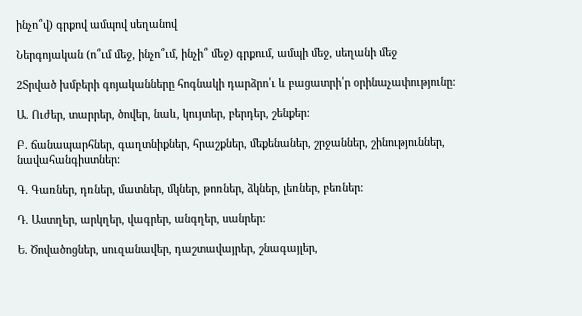ինչո՞վ) գրքով ամպով սեղանով

Ներգոյական (ո՞ւմ մեջ, ինչո՞ւմ, ինչի՞ մեջ) գրքում, ամպի մեջ, սեղանի մեջ

2Տրված խմբերի գոյականները հոգնակի դարձրո՛ւ և բացատրի՛ր օրինաչափությունը:

Ա. Ուժեր, տարրեր, ծովեր, նաև, կույտեր, բերդեր, շենքեր:

Բ. ճանապարհներ, գաղտնիքներ, հրաշքներ, մեքենաներ, շրջաններ, շինություններ, նավահանգիստներ:

Գ. Գառներ, դռներ, մատներ, մկներ, թոռներ, ձկներ, լեռներ, բեռներ:

Դ. Աստղեր, արկղեր, վագրեր, անգղեր, սանրեր:

Ե. Ծովածոցներ, սուզանավեր, դաշտավայրեր, շնագայլեր,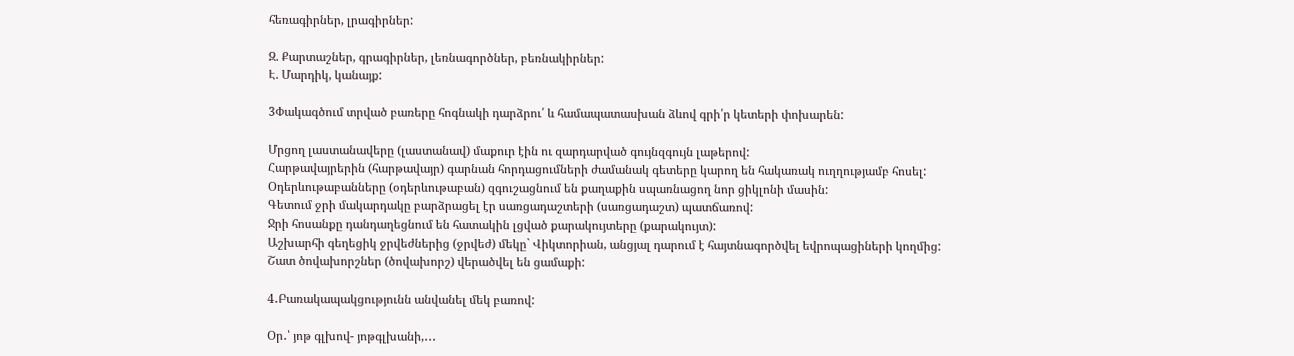հեռագիրներ, լրագիրներ:

Զ. Քարտաշներ, գրագիրներ, լեռնագործներ, բեռնակիրներ:
Է. Մարդիկ, կանայք:

3Փակագծում տրված բառերը հոգնակի դարձրու՛ և համապատասխան ձևով գրի՛ր կետերի փոխարեն:

Մրցող լաստանավերը (լաստանավ) մաքուր էին ու զարդարված գույնզգույն լաթերով:
Հարթավայրերին (հարթավայր) գարնան հորդացումների ժամանակ գետերը կարող են հակառակ ուղղությամբ հոսել:
Օդերևութաբանները (օդերևութաբան) զգուշացնում են քաղաքին սպառնացող նոր ցիկլոնի մասին:
Գետում ջրի մակարդակը բարձրացել էր սառցադաշտերի (սառցադաշտ) պատճառով:
Ջրի հոսանքը դանդաղեցնում են հատակին լցված քարակույտերը (քարակույտ):
Աշխարհի գեղեցիկ ջրվեժներից (ջրվեժ) մեկը` Վիկտորիան, անցյալ դարում է հայտնագործվել եվրոպացիների կողմից:
Շատ ծովախորշներ (ծովախորշ) վերածվել են ցամաքի:

4․Բառակապակցությունն անվանել մեկ բառով:

Օր․՝ յոթ գլխով- յոթգլխանի,․․․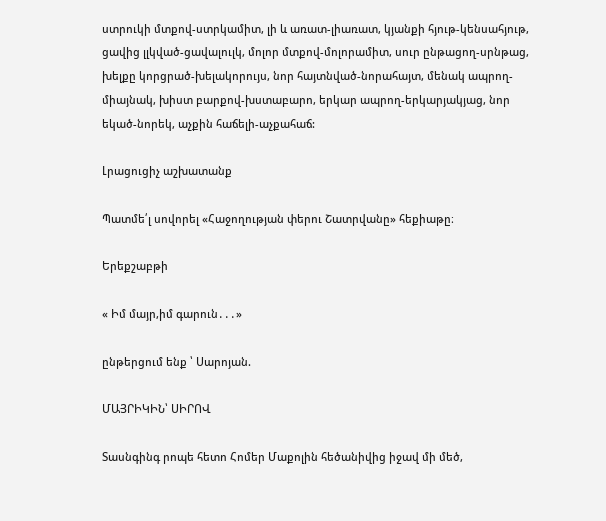ստրուկի մտքով-ստրկամիտ, լի և առատ-լիառատ, կյանքի հյութ-կենսահյութ, ցավից լլկված-ցավալուլկ, մոլոր մտքով-մոլորամիտ, սուր ընթացող-սրնթաց, խելքը կորցրած-խելակորույս, նոր հայտնված-նորահայտ, մենակ ապրող-միայնակ, խիստ բարքով-խստաբարո, երկար ապրող-երկարյակյաց, նոր եկած-նորեկ, աչքին հաճելի-աչքահաճ:

Լրացուցիչ աշխատանք

Պատմե՛լ սովորել «Հաջողության փերու Շատրվանը» հեքիաթը։

Երեքշաբթի

« Իմ մայր,իմ գարուն․․․»

ընթերցում ենք ՝ Սարոյան.

ՄԱՅՐԻԿԻՆ՝ ՍԻՐՈՎ

Տասնգինգ րոպե հետո Հոմեր Մաքոլին հեծանիվից իջավ մի մեծ,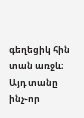գեղեցիկ հին տան առջև։
Այդ տանը ինչ֊որ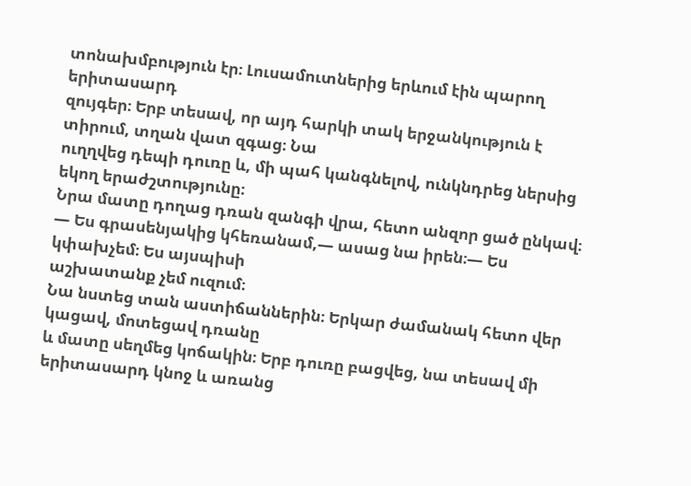տոնախմբություն էր։ Լուսամուտներից երևում էին պարող երիտասարդ
զույգեր։ Երբ տեսավ, որ այդ հարկի տակ երջանկություն է տիրում, տղան վատ զգաց։ Նա
ուղղվեց դեպի դուռը և, մի պահ կանգնելով, ունկնդրեց ներսից եկող երաժշտությունը։
Նրա մատը դողաց դռան զանգի վրա, հետո անզոր ցած ընկավ։
— Ես գրասենյակից կհեռանամ,— ասաց նա իրեն։— Ես կփախչեմ։ Ես այսպիսի
աշխատանք չեմ ուզում։
Նա նստեց տան աստիճաններին։ Երկար ժամանակ հետո վեր կացավ, մոտեցավ դռանը
և մատը սեղմեց կոճակին։ Երբ դուռը բացվեց, նա տեսավ մի երիտասարդ կնոջ և առանց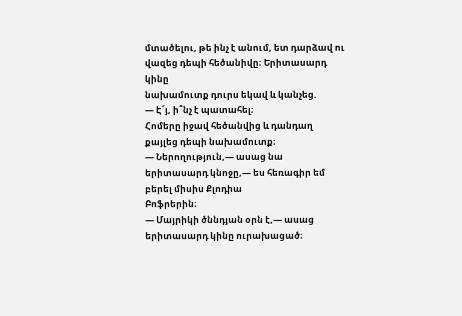մտածելու, թե ինչ է անում, ետ դարձավ ու վազեց դեպի հեծանիվը։ Երիտասարդ կինը
նախամուտք դուրս եկավ և կանչեց.
— Է՜յ, ի՞նչ է պատահել։
Հոմերը իջավ հեծանվից և դանդաղ քայլեց դեպի նախամուտք։
— Ներողություն,— ասաց նա երիտասարդ կնոջը,— ես հեռագիր եմ բերել միսիս Քլոդիա
Բոֆրերին։
— Մայրիկի ծննդյան օրն է,— ասաց երիտասարդ կինը ուրախացած։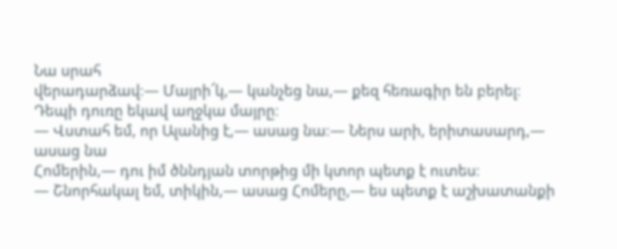Նա սրահ
վերադարձավ։— Մայրի՜կ,— կանչեց նա,— քեզ հեռագիր են բերել։
Դեպի դուռը եկավ աղջկա մայրը։
— Վստահ եմ, որ Ալանից է,— ասաց նա։— Ներս արի, երիտասարդ,— ասաց նա
Հոմերին,— դու իմ ծննդյան տորթից մի կտոր պետք է ուտես։
— Շնորհակալ եմ, տիկին,— ասաց Հոմերը,— ես պետք է աշխատանքի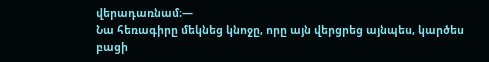վերադառնամ։—
Նա հեռագիրը մեկնեց կնոջը, որը այն վերցրեց այնպես, կարծես բացի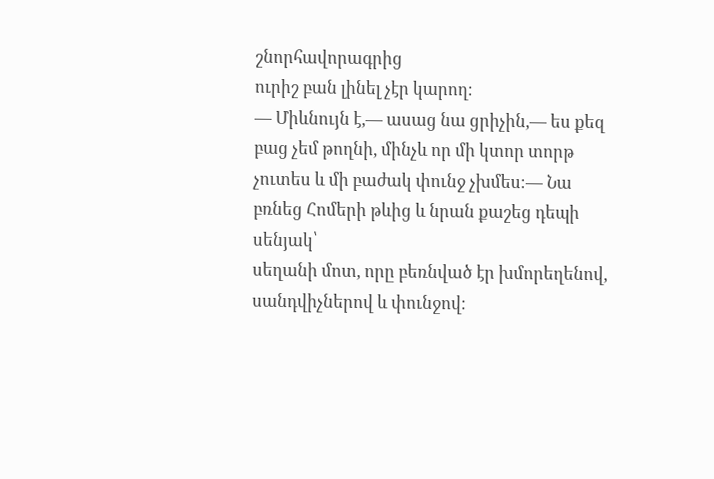շնորհավորագրից
ուրիշ բան լինել չէր կարող։
— Միևնույն է,— ասաց նա ցրիչին,— ես քեզ բաց չեմ թողնի, մինչև որ մի կտոր տորթ
չուտես և մի բաժակ փունջ չխմես։— Նա բռնեց Հոմերի թևից և նրան քաշեց դեպի սենյակ՝
սեղանի մոտ, որը բեռնված էր խմորեղենով, սանդվիչներով և փունջով։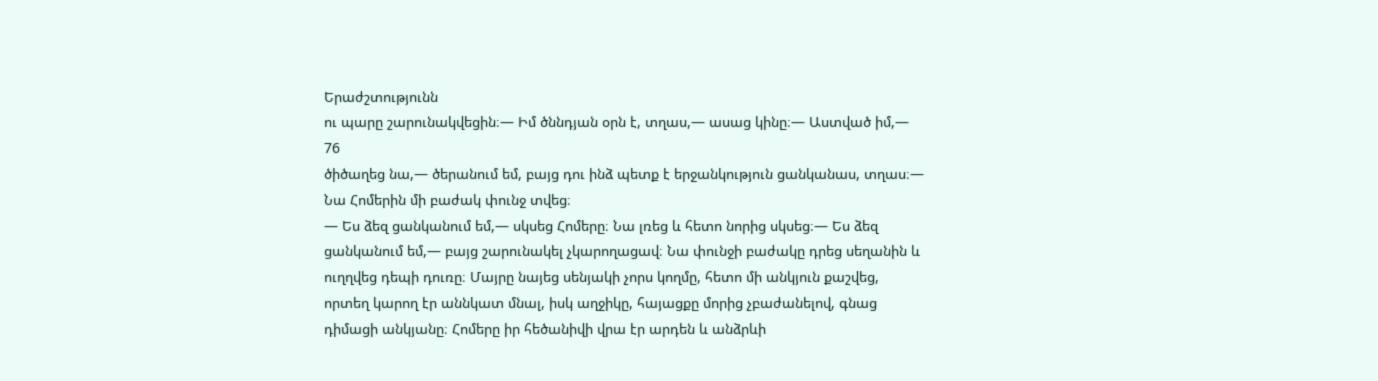Երաժշտությունն
ու պարը շարունակվեցին։— Իմ ծննդյան օրն է, տղաս,— ասաց կինը։— Աստված իմ,—
76
ծիծաղեց նա,— ծերանում եմ, բայց դու ինձ պետք է երջանկություն ցանկանաս, տղաս։—
Նա Հոմերին մի բաժակ փունջ տվեց։
— Ես ձեզ ցանկանում եմ,— սկսեց Հոմերը։ Նա լռեց և հետո նորից սկսեց։— Ես ձեզ
ցանկանում եմ,— բայց շարունակել չկարողացավ։ Նա փունջի բաժակը դրեց սեղանին և
ուղղվեց դեպի դուռը։ Մայրը նայեց սենյակի չորս կողմը, հետո մի անկյուն քաշվեց,
որտեղ կարող էր աննկատ մնալ, իսկ աղջիկը, հայացքը մորից չբաժանելով, գնաց
դիմացի անկյանը։ Հոմերը իր հեծանիվի վրա էր արդեն և անձրևի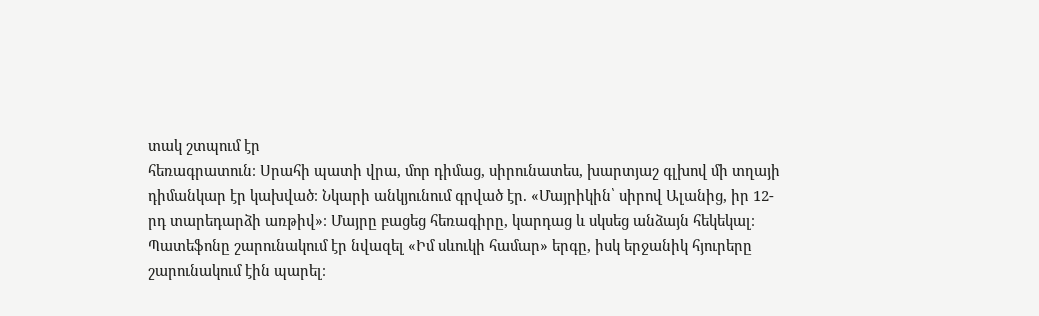տակ շտպում էր
հեռագրատուն։ Սրահի պատի վրա, մոր դիմաց, սիրունատես, խարտյաշ գլխով մի տղայի
դիմանկար էր կախված։ Նկարի անկյունում գրված էր. «Մայրիկին՝ սիրով Ալանից, իր 12-
րդ տարեդարձի առթիվ»։ Մայրը բացեց հեռագիրը, կարդաց և սկսեց անձայն հեկեկալ։
Պատեֆոնը շարունակում էր նվազել «Իմ սևուկի համար» երգը, իսկ երջանիկ հյուրերը
շարունակում էին պարել։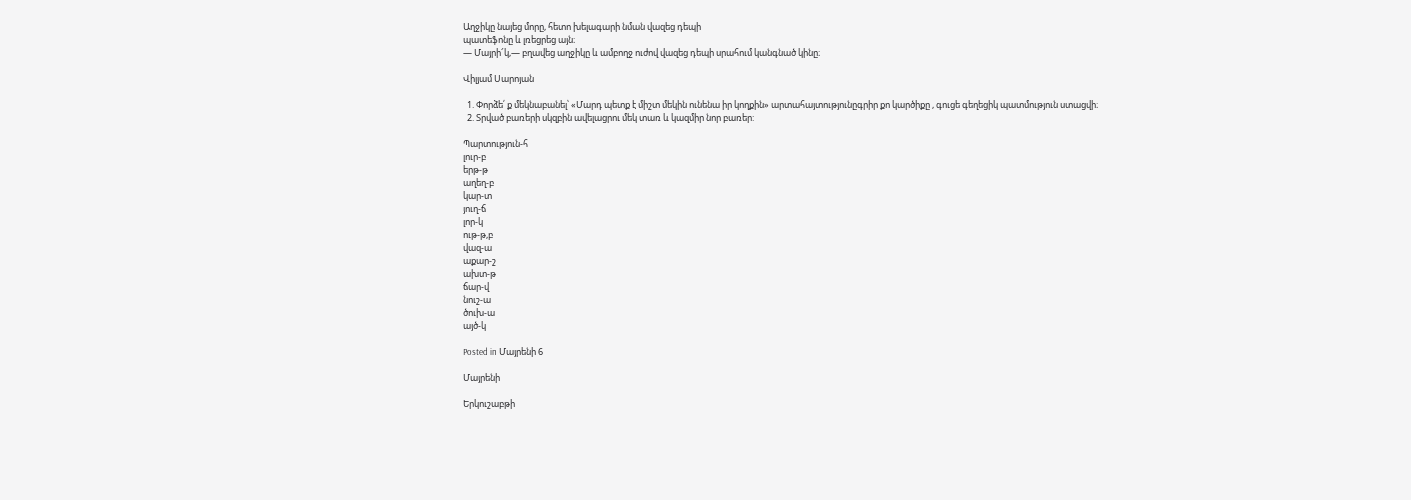Աղջիկը նայեց մորը, հետո խելագարի նման վազեց դեպի
պատեֆոնը և լռեցրեց այն։
— Մայրի՜կ,— բղավեց աղջիկը և ամբողջ ուժով վազեց դեպի սրահում կանգնած կինը։

Վիլյամ Սարոյան

  1. Փորձե՛ ք մեկնաբանել՝ «Մարդ պետք է միշտ մեկին ունենա իր կողքին» արտահայտությունըգրիր քո կարծիքը , գուցե գեղեցիկ պատմություն ստացվի։
  2. Տրված բառերի սկզբին ավելացրու մեկ տառ և կազմիր նոր բառեր:

Պարտություն-հ
լուր-բ
երթ-թ
աղեղ-բ
կար-տ
յուղ-ճ
լոր-կ
ութ-թ,բ
վազ-ա
աքար-շ
ախտ-թ
ճար-վ
նուշ-ա
ծուխ-ա
այծ-կ

Posted in Մայրենի 6

Մայրենի

Երկուշաբթի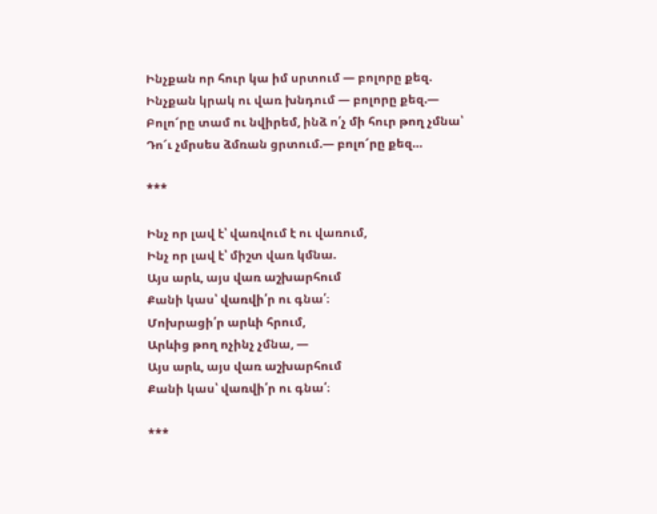Ինչքան որ հուր կա իմ սրտում — բոլորը քեզ.
Ինչքան կրակ ու վառ խնդում — բոլորը քեզ.—
Բոլո՜րը տամ ու նվիրեմ, ինձ ո՛չ մի հուր թող չմնա՝
Դո՜ւ չմրսես ձմռան ցրտում.— բոլո՜րը քեզ…

***

Ինչ որ լավ է՝ վառվում է ու վառում,
Ինչ որ լավ է՝ միշտ վառ կմնա.
Այս արև, այս վառ աշխարհում
Քանի կաս՝ վառվի՛ր ու գնա՛։
Մոխրացի՛ր արևի հրում,
Արևից թող ոչինչ չմնա, —
Այս արև, այս վառ աշխարհում
Քանի կաս՝ վառվի՛ր ու գնա՛։

***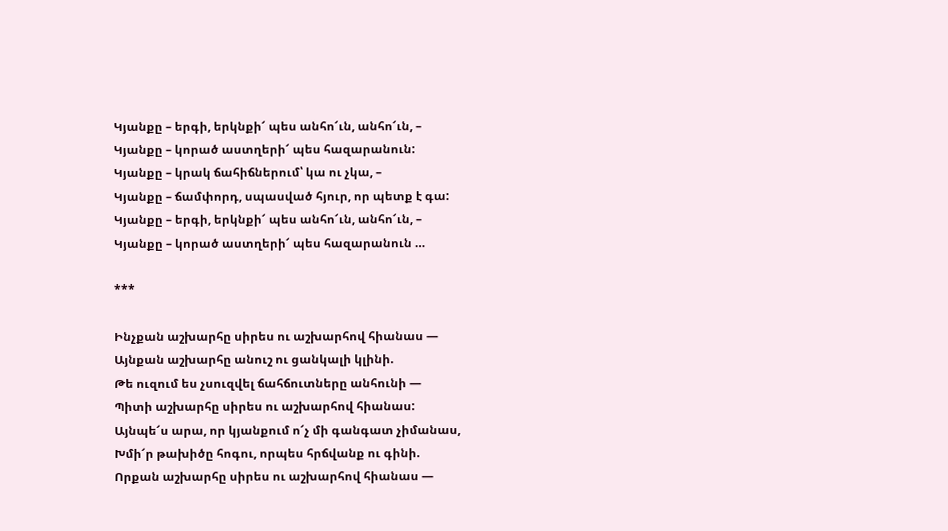Կյանքը – երգի, երկնքի՜ պես անհո՜ւն, անհո՜ւն, –
Կյանքը – կորած աստղերի՜ պես հազարանուն:
Կյանքը – կրակ ճահիճներում՝ կա ու չկա, –
Կյանքը – ճամփորդ, սպասված հյուր, որ պետք է գա:
Կյանքը – երգի, երկնքի՜ պես անհո՜ւն, անհո՜ւն, –
Կյանքը – կորած աստղերի՜ պես հազարանուն …

***

Ինչքան աշխարհը սիրես ու աշխարհով հիանաս —
Այնքան աշխարհը անուշ ու ցանկալի կլինի.
Թե ուզում ես չսուզվել ճահճուտները անհունի —
Պիտի աշխարհը սիրես ու աշխարհով հիանաս:
Այնպե՜ս արա, որ կյանքում ո՜չ մի գանգատ չիմանաս,
Խմի՜ր թախիծը հոգու, որպես հրճվանք ու գինի.
Որքան աշխարհը սիրես ու աշխարհով հիանաս —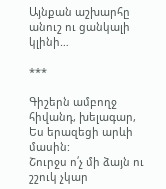Այնքան աշխարհը անուշ ու ցանկալի կլինի…

***

Գիշերն ամբողջ հիվանդ, խելագար,
Ես երազեցի արևի մասին:
Շուրջս ո՛չ մի ձայն ու շշուկ չկար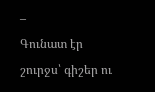–
Գունատ էր շուրջս՝ գիշեր ու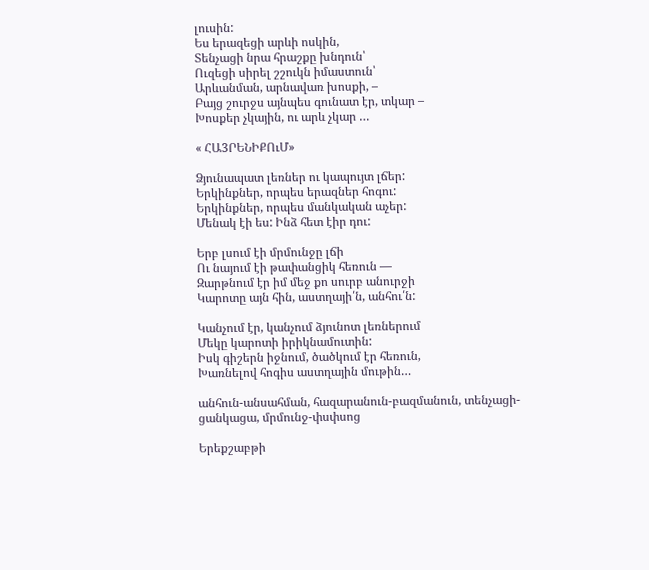լուսին:
Ես երազեցի արևի ոսկին,
Տենչացի նրա հրաշքը խնդուն՝
Ուզեցի սիրել շշուկն իմաստուն՝
Արևանման, արնավառ խոսքի, –
Բայց շուրջս այնպես գունատ էր, տկար –
Խոսքեր չկային, ու արև չկար …

« ՀԱ3ՐԵՆԻՔՈւՄ»

Ձյունապատ լեռներ ու կապույտ լճեր:
Երկինքներ, որպես երազներ հոգու:
Երկինքներ, որպես մանկական աչեր:
Մենակ էի ես: Ինձ հետ էիր դու:

Երբ լսում էի մրմունջը լճի
Ու նայում էի թափանցիկ հեռուն —
Զարթնում էր իմ մեջ քո սուրբ անուրջի
Կարոտը այն հին, աստղայի՛ն, անհու՛ն:

Կանչում էր, կանչում ձյունոտ լեռներում
Մեկը կարոտի իրիկնամուտին:
Իսկ գիշերն իջնում, ծածկում էր հեռուն,
Խառնելով հոգիս աստղային մութին…

անհուն-անսահման, հազարանուն-բազմանուն, տենչացի-ցանկացա, մրմունջ-փսփսոց

Երեքշաբթի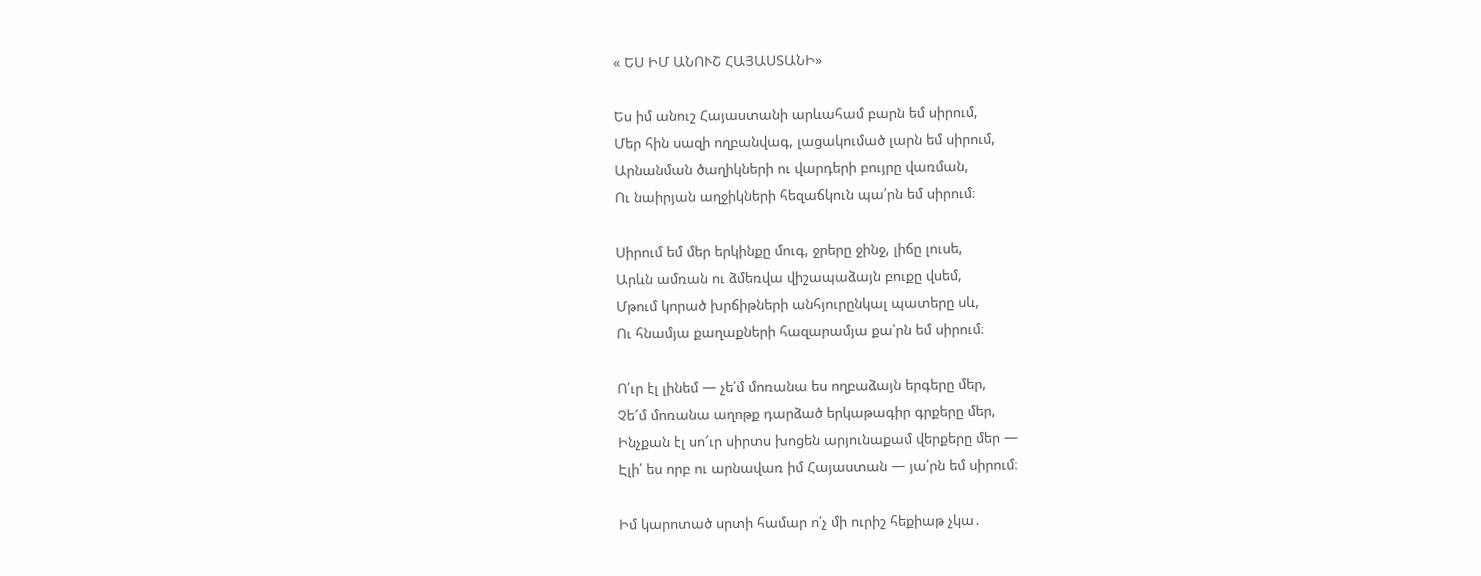« ԵՍ ԻՄ ԱՆՈՒՇ ՀԱՅԱՍՏԱՆԻ»

Ես իմ անուշ Հայաստանի արևահամ բարն եմ սիրում,
Մեր հին սազի ողբանվագ, լացակումած լարն եմ սիրում,
Արնանման ծաղիկների ու վարդերի բույրը վառման,
Ու նաիրյան աղջիկների հեզաճկուն պա՛րն եմ սիրում։

Սիրում եմ մեր երկինքը մուգ, ջրերը ջինջ, լիճը լուսե,
Արևն ամռան ու ձմեռվա վիշապաձայն բուքը վսեմ,
Մթում կորած խրճիթների անհյուրընկալ պատերը սև,
Ու հնամյա քաղաքների հազարամյա քա՛րն եմ սիրում։

Ո՛ւր էլ լինեմ — չե՛մ մոռանա ես ողբաձայն երգերը մեր,
Չե՜մ մոռանա աղոթք դարձած երկաթագիր գրքերը մեր,
Ինչքան էլ սո՜ւր սիրտս խոցեն արյունաքամ վերքերը մեր —
Էլի՛ ես որբ ու արնավառ իմ Հայաստան — յա՛րն եմ սիրում։

Իմ կարոտած սրտի համար ո՛չ մի ուրիշ հեքիաթ չկա․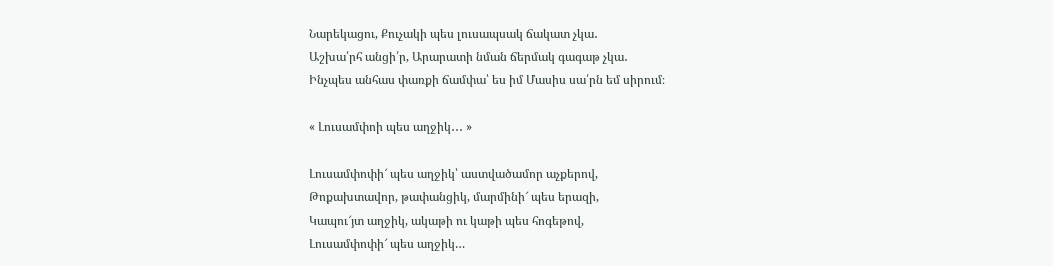Նարեկացու, Քուչակի պես լուսապսակ ճակատ չկա․
Աշխա՛րհ անցի՛ր, Արարատի նման ճերմակ գագաթ չկա․
Ինչպես անհաս փառքի ճամփա՝ ես իմ Մասիս սա՛րն եմ սիրում։

« Լուսամփոի պես աղջիկ․․․ »

Լուսամփոփի՜ պես աղջիկ՝ աստվածամոր աչքերով,
Թոքախտավոր, թափանցիկ, մարմինի՜ պես երազի,
Կապու՜յտ աղջիկ, ակաթի ու կաթի պես հոգեթով,
Լուսամփոփի՜ պես աղջիկ…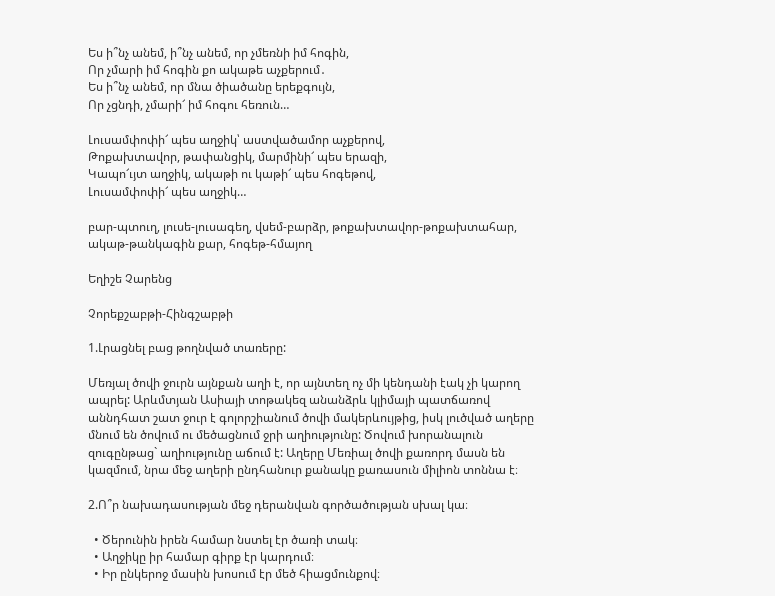Ես ի՞նչ անեմ, ի՞նչ անեմ, որ չմեռնի իմ հոգին,
Որ չմարի իմ հոգին քո ակաթե աչքերում․
Ես ի՞նչ անեմ, որ մնա ծիածանը երեքգույն,
Որ չցնդի, չմարի՜ իմ հոգու հեռուն…

Լուսամփոփի՜ պես աղջիկ՝ աստվածամոր աչքերով,
Թոքախտավոր, թափանցիկ, մարմինի՜ պես երազի,
Կապո՜ւյտ աղջիկ, ակաթի ու կաթի՜ պես հոգեթով,
Լուսամփոփի՜ պես աղջիկ…

բար-պտուղ, լուսե-լուսագեղ, վսեմ-բարձր, թոքախտավոր-թոքախտահար, ակաթ-թանկագին քար, հոգեթ-հմայող

Եղիշե Չարենց

Չորեքշաբթի-Հինգշաբթի

1.Լրացնել բաց թողնված տառերը:

Մեռյալ ծովի ջուրն այնքան աղի է, որ այնտեղ ոչ մի կենդանի էակ չի կարող ապրել: Արևմտյան Ասիայի տոթակեզ անանձրև կլիմայի պատճառով աննդհատ շատ ջուր է գոլորշիանում ծովի մակերևույթից, իսկ լուծված աղերը մնում են ծովում ու մեծացնում ջրի աղիությունը: Ծովում խորանալուն զուգընթաց` աղիությունը աճում է: Աղերը Մեռիալ ծովի քառորդ մասն են կազմում, նրա մեջ աղերի ընդհանուր քանակը քառասուն միլիոն տոննա է։

2.Ո՞ր նախադասության մեջ դերանվան գործածության սխալ կա։

  • Ծերունին իրեն համար նստել էր ծառի տակ։
  • Աղջիկը իր համար գիրք էր կարդում։
  • Իր ընկերոջ մասին խոսում էր մեծ հիացմունքով։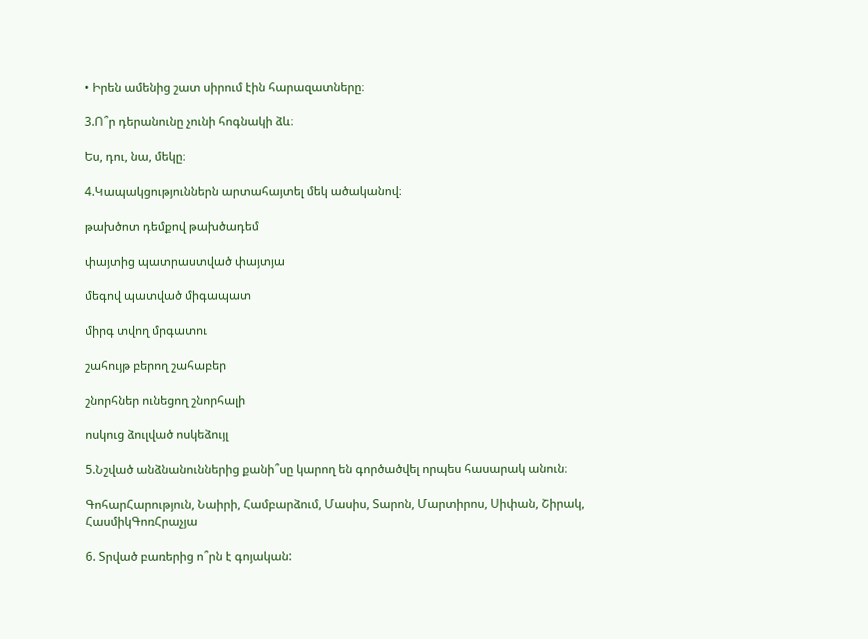• Իրեն ամենից շատ սիրում էին հարազատները։

3.Ո՞ր դերանունը չունի հոգնակի ձև։

Ես, դու, նա, մեկը։

4.Կապակցություններն արտահայտել մեկ ածականով։

թախծոտ դեմքով թախծադեմ

փայտից պատրաստված փայտյա

մեգով պատված միգապատ

միրգ տվող մրգատու

շահույթ բերող շահաբեր

շնորհներ ունեցող շնորհալի

ոսկուց ձուլված ոսկեձույլ

5.Նշված անձնանուններից քանի՞սը կարող են գործածվել որպես հասարակ անուն։

ԳոհարՀարություն, Նաիրի, Համբարձում, Մասիս, Տարոն, Մարտիրոս, Սիփան, Շիրակ, ՀասմիկԳոռՀրաչյա

6. Տրված բառերից ո՞րն է գոյական: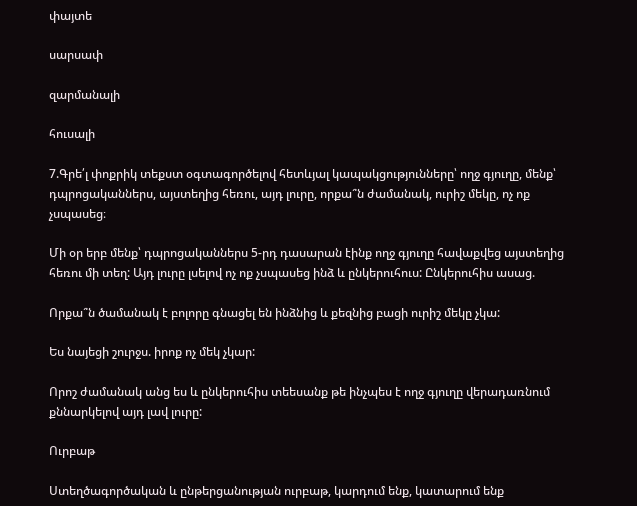փայտե

սարսափ

զարմանալի

հուսալի

7.Գրե՛լ փոքրիկ տեքստ օգտագործելով հետևյալ կապակցությունները՝ ողջ գյուղը, մենք՝ դպրոցականներս, այստեղից հեռու, այդ լուրը, որքա՞ն ժամանակ, ուրիշ մեկը, ոչ ոք չսպասեց։

Մի օր երբ մենք՝ դպրոցականներս 5-րդ դասարան էինք ողջ գյուղը հավաքվեց այստեղից հեռու մի տեղ: Այդ լուրը լսելով ոչ ոք չսպասեց ինձ և ընկերուհուս: Ընկերուհիս ասաց.

Որքա՞ն ծամանակ է բոլորը գնացել են ինձնից և քեզնից բացի ուրիշ մեկը չկա:

Ես նայեցի շուրջս. իրոք ոչ մեկ չկար:

Որոշ ժամանակ անց ես և ընկերուհիս տեեսանք թե ինչպես է ողջ գյուղը վերադառնում քննարկելով այդ լավ լուրը:

Ուրբաթ

Ստեղծագործական և ընթերցանության ուրբաթ, կարդում ենք, կատարում ենք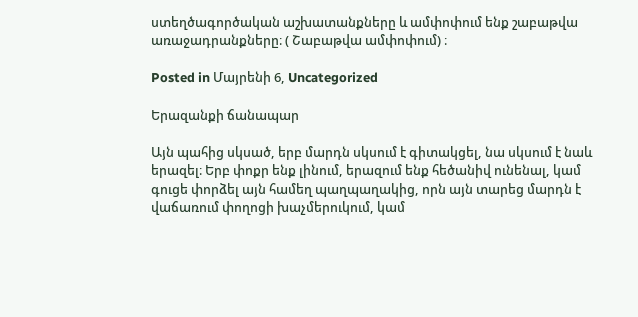ստեղծագործական աշխատանքները և ամփոփում ենք շաբաթվա առաջադրանքները։ ( Շաբաթվա ամփոփում) ։

Posted in Մայրենի 6, Uncategorized

Երազանքի ճանապար

Այն պահից սկսած, երբ մարդն սկսում է գիտակցել, նա սկսում է նաև երազել։ Երբ փոքր ենք լինում, երազում ենք հեծանիվ ունենալ, կամ գուցե փորձել այն համեղ պաղպաղակից, որն այն տարեց մարդն է վաճառում փողոցի խաչմերուկում, կամ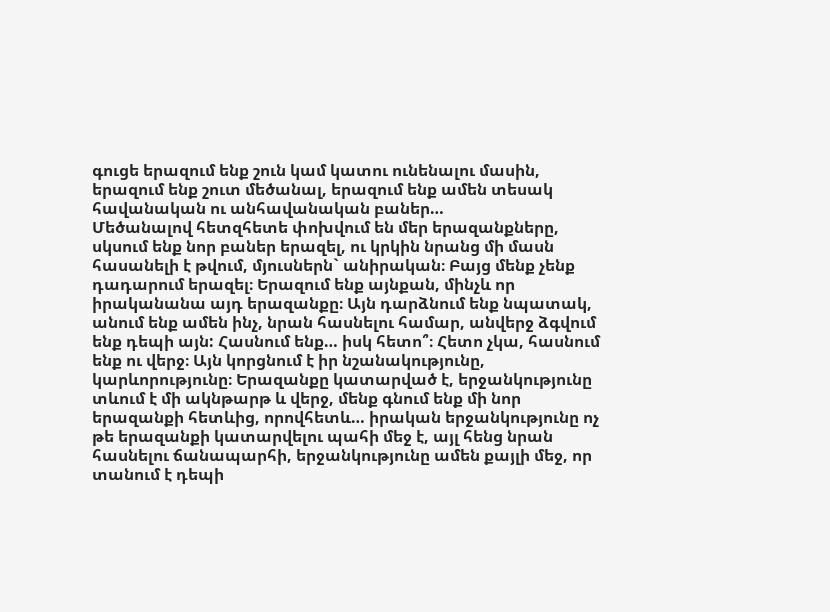գուցե երազում ենք շուն կամ կատու ունենալու մասին, երազում ենք շուտ մեծանալ, երազում ենք ամեն տեսակ հավանական ու անհավանական բաներ…
Մեծանալով հետզհետե փոխվում են մեր երազանքները, սկսում ենք նոր բաներ երազել, ու կրկին նրանց մի մասն հասանելի է թվում, մյուսներն` անիրական։ Բայց մենք չենք դադարում երազել։ Երազում ենք այնքան, մինչև որ իրականանա այդ երազանքը։ Այն դարձնում ենք նպատակ, անում ենք ամեն ինչ, նրան հասնելու համար, անվերջ ձգվում ենք դեպի այն: Հասնում ենք… իսկ հետո՞։ Հետո չկա, հասնում ենք ու վերջ։ Այն կորցնում է իր նշանակությունը, կարևորությունը։ Երազանքը կատարված է, երջանկությունը տևում է մի ակնթարթ և վերջ, մենք գնում ենք մի նոր երազանքի հետևից, որովհետև… իրական երջանկությունը ոչ թե երազանքի կատարվելու պահի մեջ է, այլ հենց նրան հասնելու ճանապարհի, երջանկությունը ամեն քայլի մեջ, որ տանում է դեպի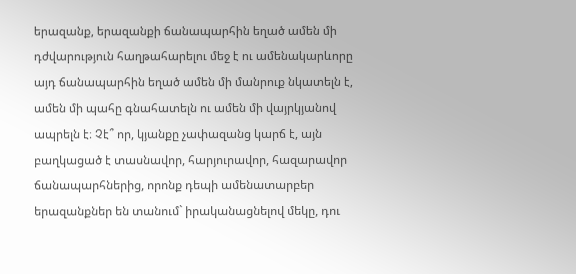երազանք, երազանքի ճանապարհին եղած ամեն մի դժվարություն հաղթահարելու մեջ է ու ամենակարևորը այդ ճանապարհին եղած ամեն մի մանրուք նկատելն է, ամեն մի պահը գնահատելն ու ամեն մի վայրկյանով ապրելն է։ Չէ՞ որ, կյանքը չափազանց կարճ է, այն բաղկացած է տասնավոր, հարյուրավոր, հազարավոր ճանապարհներից, որոնք դեպի ամենատարբեր երազանքներ են տանում` իրականացնելով մեկը, դու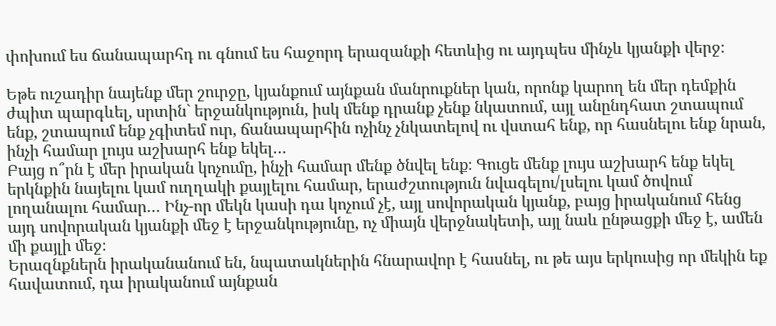փոխում ես ճանապարհդ ու գնում ես հաջորդ երազանքի հետևից ու այդպես մինչև կյանքի վերջ։

Եթե ուշադիր նայենք մեր շուրջը, կյանքում այնքան մանրուքներ կան, որոնք կարող են մեր դեմքին ժպիտ պարգևել, սրտին` երջանկություն, իսկ մենք դրանք չենք նկատում, այլ անընդհատ շտապում ենք, շտապում ենք չգիտեմ ուր, ճանապարհին ոչինչ չնկատելով ու վստահ ենք, որ հասնելու ենք նրան, ինչի համար լույս աշխարհ ենք եկել…
Բայց ո՞րն է մեր իրական կոչումը, ինչի համար մենք ծնվել ենք։ Գուցե մենք լույս աշխարհ ենք եկել երկնքին նայելու կամ ուղղակի քայլելու համար, երաժշտություն նվագելու/լսելու կամ ծովում լողանալու համար… Ինչ-որ մեկն կասի դա կոչում չէ, այլ սովորական կյանք, բայց իրականում հենց այդ սովորական կյանքի մեջ է երջանկությունը, ոչ միայն վերջնակետի, այլ նաև ընթացքի մեջ է, ամեն մի քայլի մեջ։
Երազնքներն իրականանում են, նպատակներին հնարավոր է հասնել, ու թե այս երկուսից որ մեկին եք հավատում, դա իրականում այնքան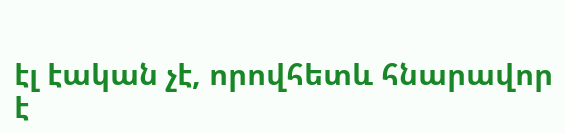էլ էական չէ, որովհետև հնարավոր է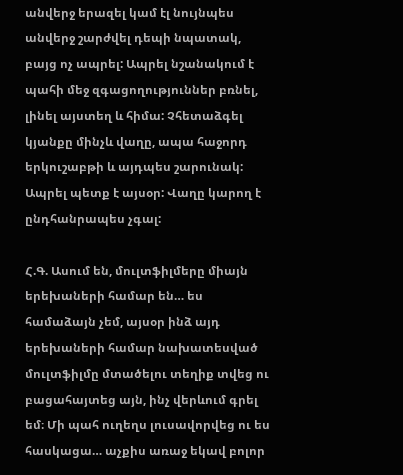անվերջ երազել կամ էլ նույնպես անվերջ շարժվել դեպի նպատակ, բայց ոչ ապրել: Ապրել նշանակում է պահի մեջ զգացողություններ բռնել, լինել այստեղ և հիմա: Չհետաձգել կյանքը մինչև վաղը, ապա հաջորդ երկուշաբթի և այդպես շարունակ: Ապրել պետք է այսօր: Վաղը կարող է ընդհանրապես չգալ:

Հ.Գ. Ասում են, մուլտֆիլմերը միայն երեխաների համար են… ես համաձայն չեմ, այսօր ինձ այդ երեխաների համար նախատեսված մուլտֆիլմը մտածելու տեղիք տվեց ու բացահայտեց այն, ինչ վերևում գրել եմ։ Մի պահ ուղեղս լուսավորվեց ու ես հասկացա… աչքիս առաջ եկավ բոլոր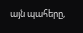այն պահերը,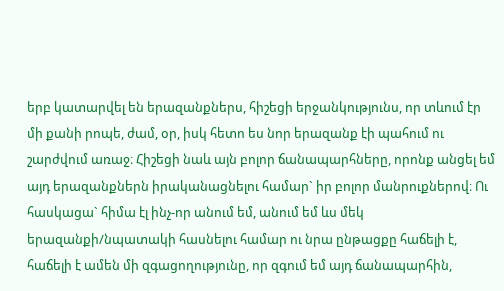երբ կատարվել են երազանքներս, հիշեցի երջանկությունս, որ տևում էր մի քանի րոպե, ժամ, օր, իսկ հետո ես նոր երազանք էի պահում ու շարժվում առաջ։ Հիշեցի նաև այն բոլոր ճանապարհները, որոնք անցել եմ այդ երազանքներն իրականացնելու համար` իր բոլոր մանրուքներով։ Ու հասկացա` հիմա էլ ինչ-որ անում եմ, անում եմ ևս մեկ երազանքի/նպատակի հասնելու համար ու նրա ընթացքը հաճելի է, հաճելի է ամեն մի զգացողությունը, որ զգում եմ այդ ճանապարհին,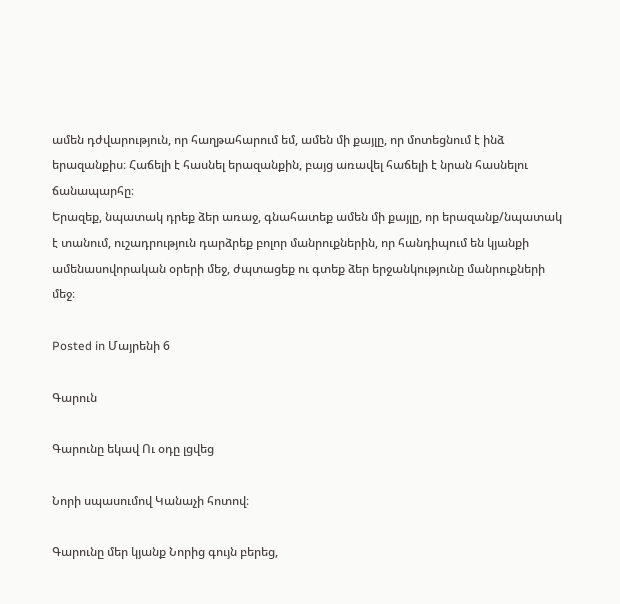ամեն դժվարություն, որ հաղթահարում եմ, ամեն մի քայլը, որ մոտեցնում է ինձ երազանքիս։ Հաճելի է հասնել երազանքին, բայց առավել հաճելի է նրան հասնելու ճանապարհը։
Երազեք, նպատակ դրեք ձեր առաջ, գնահատեք ամեն մի քայլը, որ երազանք/նպատակ է տանում, ուշադրություն դարձրեք բոլոր մանրուքներին, որ հանդիպում են կյանքի ամենասովորական օրերի մեջ, ժպտացեք ու գտեք ձեր երջանկությունը մանրուքների մեջ։

Posted in Մայրենի 6

Գարուն

Գարունը եկավ Ու օդը լցվեց

Նորի սպասումով Կանաչի հոտով։

Գարունը մեր կյանք Նորից գույն բերեց,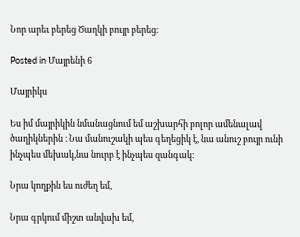Նոր արեւ բերեց Ծաղկի բույր բերեց։

Posted in Մայրենի 6

Մայրիկս

Ես իմ մայրիկին նմանացնում եմ աշխարհի բոլոր ամենալավ ծաղիկներին ։ Նա մանուշակի պես գեղեցիկ է, նա անուշ բույր ունի ինչպես մեխակ,նա նուրբ է ինչպես զանգակ։

Նրա կողքին ես ուժեղ եմ,

Նրա գրկում միշտ անվախ եմ,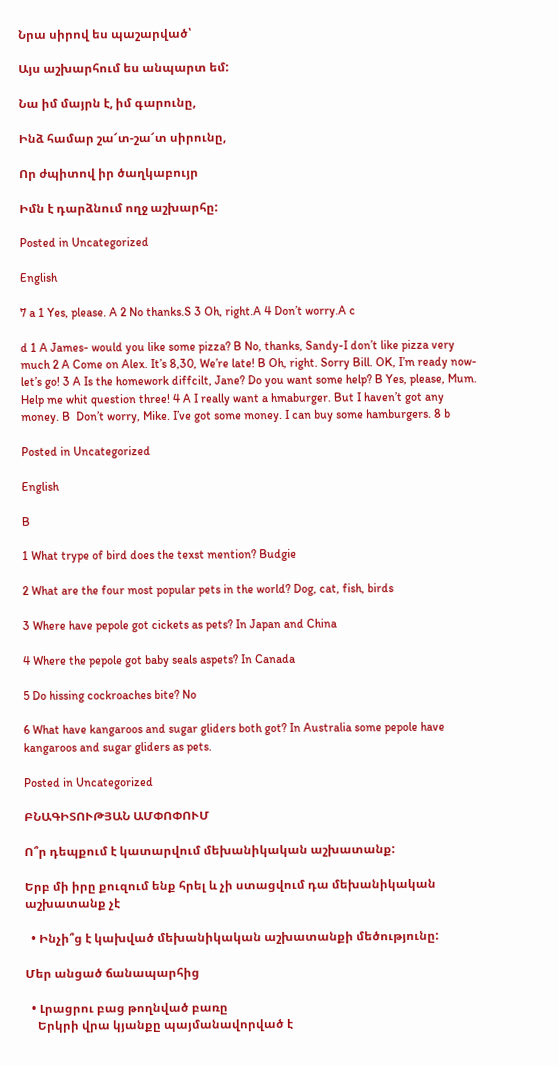Նրա սիրով ես պաշարված՝

Այս աշխարհում ես անպարտ եմ:

Նա իմ մայրն է, իմ գարունը,

Ինձ համար շա՜տ-շա՜տ սիրունը,

Որ ժպիտով իր ծաղկաբույր

Իմն է դարձնում ողջ աշխարհը:

Posted in Uncategorized

English

7 a 1 Yes, please. A 2 No thanks.S 3 Oh, right.A 4 Don’t worry.A c

d 1 A James- would you like some pizza? B No, thanks, Sandy-I don’t like pizza very much 2 A Come on Alex. It’s 8,30, We’re late! B Oh, right. Sorry Bill. OK, I’m ready now-let’s go! 3 A Is the homework diffcilt, Jane? Do you want some help? B Yes, please, Mum. Help me whit question three! 4 A I really want a hmaburger. But I haven’t got any money. B  Don’t worry, Mike. I’ve got some money. I can buy some hamburgers. 8 b

Posted in Uncategorized

English

B

1 What trype of bird does the texst mention? Budgie

2 What are the four most popular pets in the world? Dog, cat, fish, birds

3 Where have pepole got cickets as pets? In Japan and China

4 Where the pepole got baby seals aspets? In Canada

5 Do hissing cockroaches bite? No

6 What have kangaroos and sugar gliders both got? In Australia some pepole have kangaroos and sugar gliders as pets.

Posted in Uncategorized

ԲՆԱԳԻՏՈՒԹՅԱՆ ԱՄՓՈՓՈՒՄ

Ո՞ր դեպքում է կատարվում մեխանիկական աշխատանք:

Երբ մի իրը քուզում ենք հրել և չի ստացվում դա մեխանիկական աշխատանք չէ

  • Ինչի՞ց է կախված մեխանիկական աշխատանքի մեծությունը:

Մեր անցած ճանապարհից

  • Լրացրու բաց թողնված բառը
    Երկրի վրա կյանքը պայմանավորված է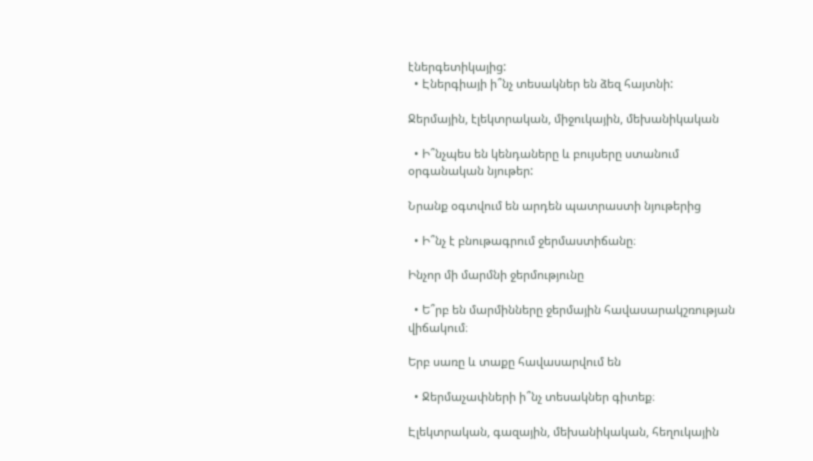էներգետիկայից:
  • Էներգիայի ի՞նչ տեսակներ են ձեզ հայտնի:

Ջերմային, էլեկտրական, միջուկային, մեխանիկական

  • Ի՞նչպես են կենդաները և բույսերը ստանում օրգանական նյութեր:

Նրանք օգտվում են արդեն պատրաստի նյութերից

  • Ի՞նչ է բնութագրում ջերմաստիճանը։

Ինչոր մի մարմնի ջերմությունը

  • Ե՞րբ են մարմինները ջերմային հավասարակշռության վիճակում։

Երբ սառը և տաքը հավասարվում են

  • Ջերմաչափների ի՞նչ տեսակներ գիտեք։

Էլեկտրական, գազային, մեխանիկական, հեղուկային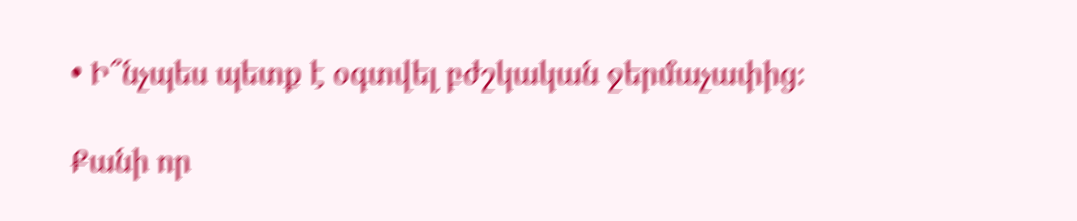• Ի՞նչպես պետք է օգտվել բժշկական ջերմաչափից։

Քանի որ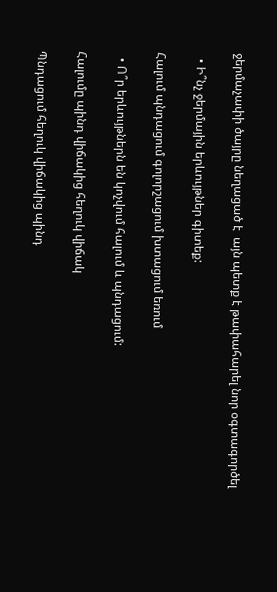ջերմաչափի ծայրը նեղացած է  այն պետք է թափահարել նոր օգտագործել

  • Ի՞նչ ջերմային երևույթներ գիտեք:

Հալում պնդացում գոլորշացում խտացում եռում

  • Ո՞ր երևույթներն են կոչվում հալում և պնդացում:

Հալումը պինդ վիճակից հեղուկ վիճակ

Պնդացում հեղուկ վիճակից պինդ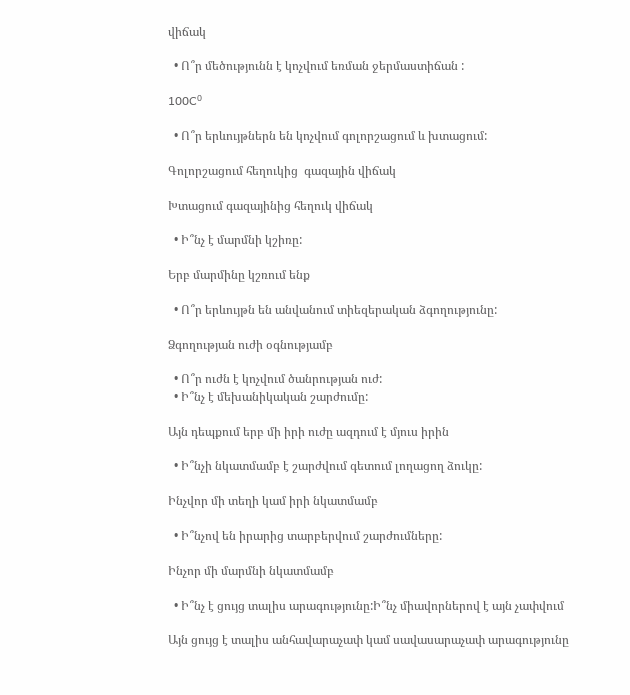վիճակ

  • Ո՞ր մեծությունն է կոչվում եռման ջերմաստիճան :

100C⁰

  • Ո՞ր երևույթներն են կոչվում գոլորշացում և խտացում:

Գոլորշացում հեղուկից  գազային վիճակ

Խտացում գազայինից հեղուկ վիճակ

  • Ի՞նչ է մարմնի կշիռը:

Երբ մարմինը կշռում ենք

  • Ո՞ր երևույթն են անվանում տիեզերական ձգողությունը:

Ձգողության ուժի օգնությամբ

  • Ո՞ր ուժն է կոչվում ծանրության ուժ:
  • Ի՞նչ է մեխանիկական շարժումը:

Այն դեպքում երբ մի իրի ուժը ազդում է մյուս իրին

  • Ի՞նչի նկատմամբ է շարժվում գետում լողացող ձուկը:

Ինչվոր մի տեղի կամ իրի նկատմամբ

  • Ի՞նչով են իրարից տարբերվում շարժումները:

Ինչոր մի մարմնի նկատմամբ

  • Ի՞նչ է ցույց տալիս արագությունը:Ի՞նչ միավորներով է այն չափվում

Այն ցույց է տալիս անհավարաչափ կամ սավասարաչափ արագությունը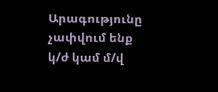Արագությունը չափվում ենք կ/ժ կամ մ/վ